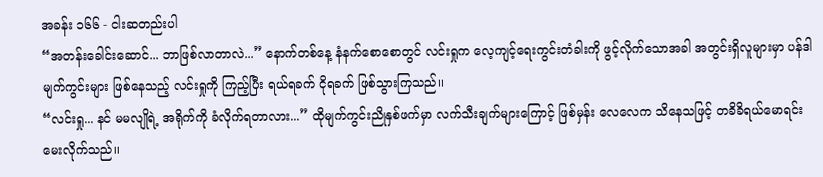အခန်း ၁၆၆ - ငါးဆတည်းပါ
“အတန်းခေါင်းဆောင်... ဘာဖြစ်လာတာလဲ...” နောက်တစ်နေ့ နံနက်စောစောတွင် လင်းရှုက လေ့ကျင့်ရေးကွင်းတံခါးကို ဖွင့်လိုက်သောအခါ အတွင်းရှိလူများမှာ ပန်ဒါမျက်ကွင်းများ ဖြစ်နေသည့် လင်းရှုကို ကြည့်ပြီး ရယ်ရခက် ငိုရခက် ဖြစ်သွားကြသည်၊၊
“လင်းရှု... နင် မမလျိုရဲ့ အရိုက်ကို ခံလိုက်ရတာလား...” ထိုမျက်ကွင်းညိုနှစ်ဖက်မှာ လက်သီးချက်များကြောင့် ဖြစ်မှန်း လေလေက သိနေသဖြင့် တခိခိရယ်မောရင်း မေးလိုက်သည်၊၊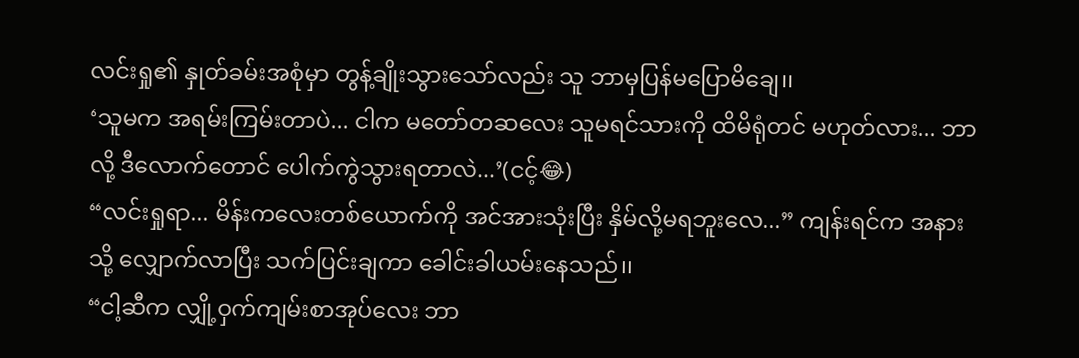လင်းရှု၏ နှုတ်ခမ်းအစုံမှာ တွန့်ချိုးသွားသော်လည်း သူ ဘာမှပြန်မပြောမိချေ၊၊
‘သူမက အရမ်းကြမ်းတာပဲ... ငါက မတော်တဆလေး သူမရင်သားကို ထိမိရုံတင် မဟုတ်လား... ဘာလို့ ဒီလောက်တောင် ပေါက်ကွဲသွားရတာလဲ...’(ငင့်😂)
“လင်းရှုရာ... မိန်းကလေးတစ်ယောက်ကို အင်အားသုံးပြီး နှိမ်လို့မရဘူးလေ...” ကျန်းရင်က အနားသို့ လျှောက်လာပြီး သက်ပြင်းချကာ ခေါင်းခါယမ်းနေသည်၊၊
“ငါ့ဆီက လျှို့ဝှက်ကျမ်းစာအုပ်လေး ဘာ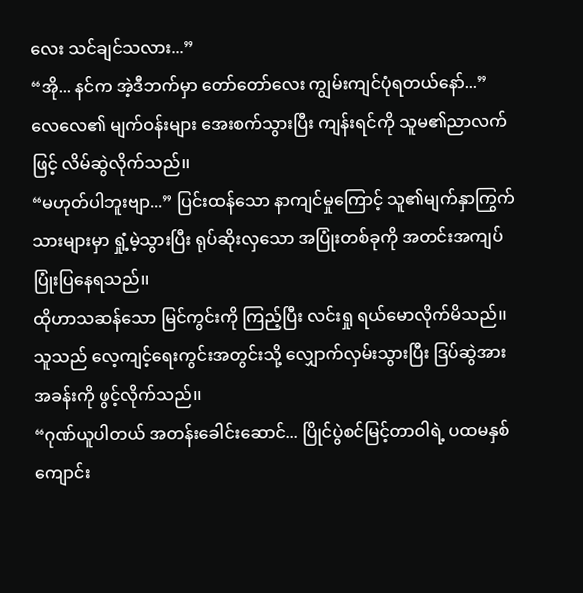လေး သင်ချင်သလား...”
“အို... နင်က အဲ့ဒီဘက်မှာ တော်တော်လေး ကျွမ်းကျင်ပုံရတယ်နော်...” လေလေ၏ မျက်ဝန်းများ အေးစက်သွားပြီး ကျန်းရင်ကို သူမ၏ညာလက်ဖြင့် လိမ်ဆွဲလိုက်သည်၊၊
“မဟုတ်ပါဘူးဗျာ...” ပြင်းထန်သော နာကျင်မှုကြောင့် သူ၏မျက်နှာကြွက်သားများမှာ ရှုံ့မဲ့သွားပြီး ရုပ်ဆိုးလှသော အပြုံးတစ်ခုကို အတင်းအကျပ် ပြုံးပြနေရသည်၊၊
ထိုဟာသဆန်သော မြင်ကွင်းကို ကြည့်ပြီး လင်းရှု ရယ်မောလိုက်မိသည်၊၊
သူသည် လေ့ကျင့်ရေးကွင်းအတွင်းသို့ လျှောက်လှမ်းသွားပြီး ဒြပ်ဆွဲအားအခန်းကို ဖွင့်လိုက်သည်၊၊
“ဂုဏ်ယူပါတယ် အတန်းခေါင်းဆောင်... ပြိုင်ပွဲစင်မြင့်တာဝါရဲ့ ပထမနှစ် ကျောင်း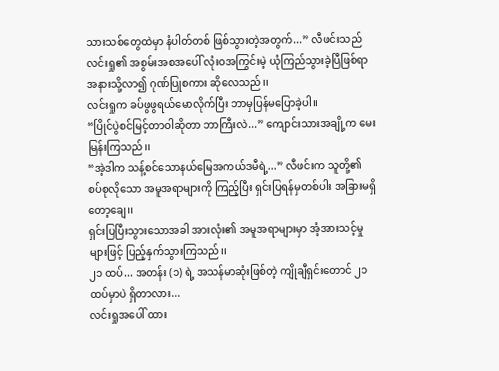သားသစ်တွေထဲမှာ နံပါတ်တစ် ဖြစ်သွားတဲ့အတွက်...” လီဖင်းသည် လင်းရှု၏ အစွမ်းအစအပေါ် လုံးဝအကြွင်းမဲ့ ယုံကြည်သွားခဲ့ပြီဖြစ်ရာ အနားသို့လာ၍ ဂုဏ်ပြုစကား ဆိုလေသည်၊၊
လင်းရှုက ခပ်ဖွဖွရယ်မောလိုက်ပြီး ဘာမှပြန်မပြောခဲ့ပါ၊၊
“ပြိုင်ပွဲစင်မြင့်တာဝါဆိုတာ ဘာကြီးလဲ...” ကျောင်းသားအချို့က မေးမြန်းကြသည်၊၊
“အဲ့ဒါက သန့်စင်သောနယ်မြေအကယ်ဒမီရဲ့...” လီဖင်းက သူတို့၏ စပ်စုလိုသော အမူအရာများကို ကြည့်ပြီး ရှင်းပြရန်မှတစ်ပါး အခြားမရှိတော့ချေ၊၊
ရှင်းပြပြီးသွားသောအခါ အားလုံး၏ အမူအရာများမှာ အံ့အားသင့်မှုများဖြင့် ပြည့်နှက်သွားကြသည်၊၊
၂၁ ထပ်... အတန်း (၁) ရဲ့ အသန်မာဆုံးဖြစ်တဲ့ ကျိုချီရှင်းတောင် ၂၁ ထပ်မှာပဲ ရှိတာလား...
လင်းရှုအပေါ် ထား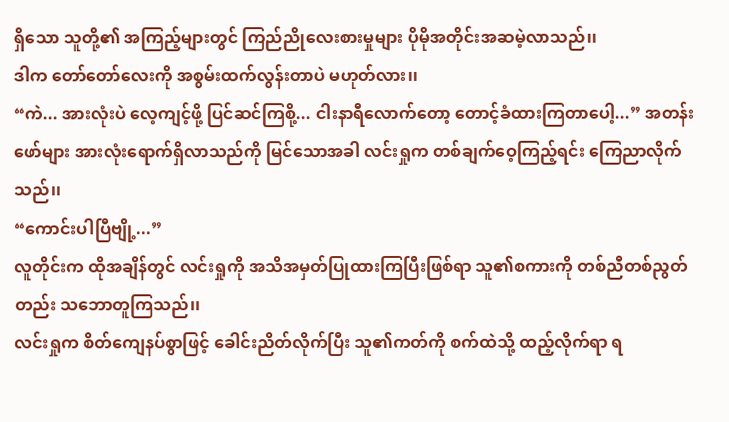ရှိသော သူတို့၏ အကြည့်များတွင် ကြည်ညိုလေးစားမှုများ ပိုမိုအတိုင်းအဆမဲ့လာသည်၊၊
ဒါက တော်တော်လေးကို အစွမ်းထက်လွန်းတာပဲ မဟုတ်လား၊၊
“ကဲ... အားလုံးပဲ လေ့ကျင့်ဖို့ ပြင်ဆင်ကြစို့... ငါးနာရီလောက်တော့ တောင့်ခံထားကြတာပေါ့...” အတန်းဖော်များ အားလုံးရောက်ရှိလာသည်ကို မြင်သောအခါ လင်းရှုက တစ်ချက်ဝေ့ကြည့်ရင်း ကြေညာလိုက်သည်၊၊
“ကောင်းပါပြီဗျို့...”
လူတိုင်းက ထိုအချိန်တွင် လင်းရှုကို အသိအမှတ်ပြုထားကြပြီးဖြစ်ရာ သူ၏စကားကို တစ်ညီတစ်ညွတ်တည်း သဘောတူကြသည်၊၊
လင်းရှုက စိတ်ကျေနပ်စွာဖြင့် ခေါင်းညိတ်လိုက်ပြီး သူ၏ကတ်ကို စက်ထဲသို့ ထည့်လိုက်ရာ ရ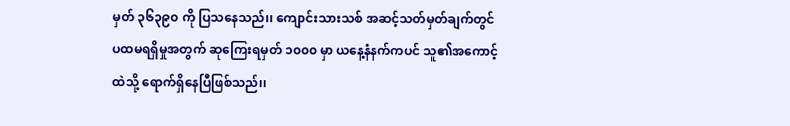မှတ် ၃၆၃၉၀ ကို ပြသနေသည်၊၊ ကျောင်းသားသစ် အဆင့်သတ်မှတ်ချက်တွင် ပထမရရှိမှုအတွက် ဆုကြေးရမှတ် ၁၀၀၀ မှာ ယနေ့နံနက်ကပင် သူ၏အကောင့်ထဲသို့ ရောက်ရှိနေပြီဖြစ်သည်၊၊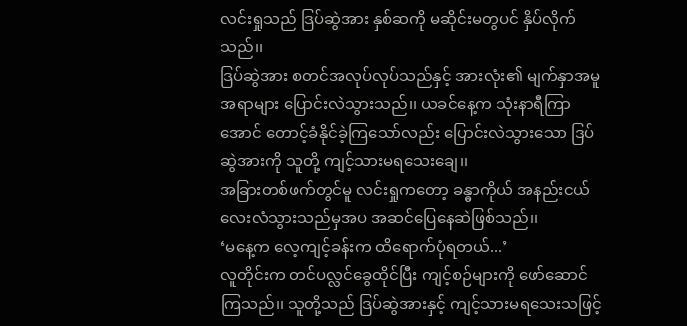လင်းရှုသည် ဒြပ်ဆွဲအား နှစ်ဆကို မဆိုင်းမတွပင် နှိပ်လိုက်သည်၊၊
ဒြပ်ဆွဲအား စတင်အလုပ်လုပ်သည်နှင့် အားလုံး၏ မျက်နှာအမူအရာများ ပြောင်းလဲသွားသည်၊၊ ယခင်နေ့က သုံးနာရီကြာအောင် တောင့်ခံနိုင်ခဲ့ကြသော်လည်း ပြောင်းလဲသွားသော ဒြပ်ဆွဲအားကို သူတို့ ကျင့်သားမရသေးချေ၊၊
အခြားတစ်ဖက်တွင်မူ လင်းရှုကတော့ ခန္ဓာကိုယ် အနည်းငယ်လေးလံသွားသည်မှအပ အဆင်ပြေနေဆဲဖြစ်သည်၊၊
‘မနေ့က လေ့ကျင့်ခန်းက ထိရောက်ပုံရတယ်...’
လူတိုင်းက တင်ပလ္လင်ခွေထိုင်ပြီး ကျင့်စဉ်များကို ဖော်ဆောင်ကြသည်၊၊ သူတို့သည် ဒြပ်ဆွဲအားနှင့် ကျင့်သားမရသေးသဖြင့်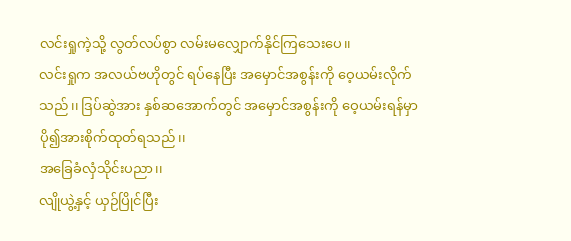လင်းရှုကဲ့သို့ လွတ်လပ်စွာ လမ်းမလျှောက်နိုင်ကြသေးပေ၊၊
လင်းရှုက အလယ်ဗဟိုတွင် ရပ်နေပြီး အမှောင်အစွန်းကို ဝေ့ယမ်းလိုက်သည်၊၊ ဒြပ်ဆွဲအား နှစ်ဆအောက်တွင် အမှောင်အစွန်းကို ဝေ့ယမ်းရန်မှာ ပို၍အားစိုက်ထုတ်ရသည်၊၊
အခြေခံလှံသိုင်းပညာ၊၊
လျိုယွဲ့နှင့် ယှဉ်ပြိုင်ပြီး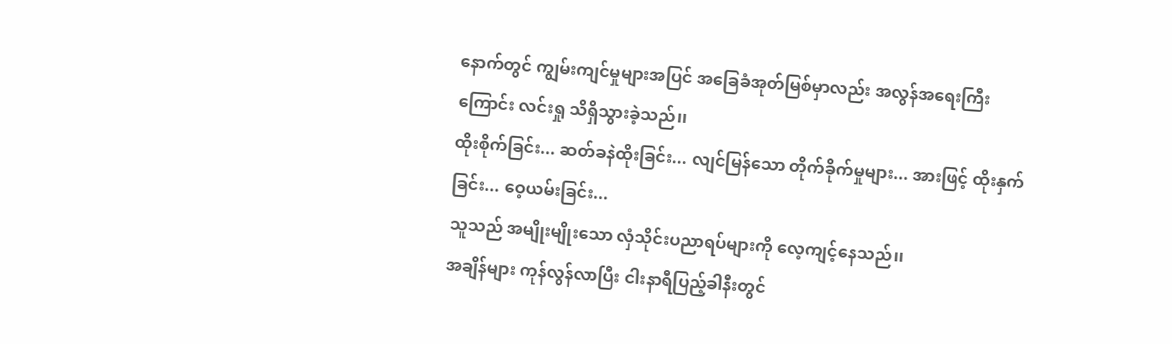နောက်တွင် ကျွမ်းကျင်မှုများအပြင် အခြေခံအုတ်မြစ်မှာလည်း အလွန်အရေးကြီးကြောင်း လင်းရှု သိရှိသွားခဲ့သည်၊၊
ထိုးစိုက်ခြင်း... ဆတ်ခနဲထိုးခြင်း... လျင်မြန်သော တိုက်ခိုက်မှုများ... အားဖြင့် ထိုးနှက်ခြင်း... ဝေ့ယမ်းခြင်း...
သူသည် အမျိုးမျိုးသော လှံသိုင်းပညာရပ်များကို လေ့ကျင့်နေသည်၊၊
အချိန်များ ကုန်လွန်လာပြီး ငါးနာရီပြည့်ခါနီးတွင်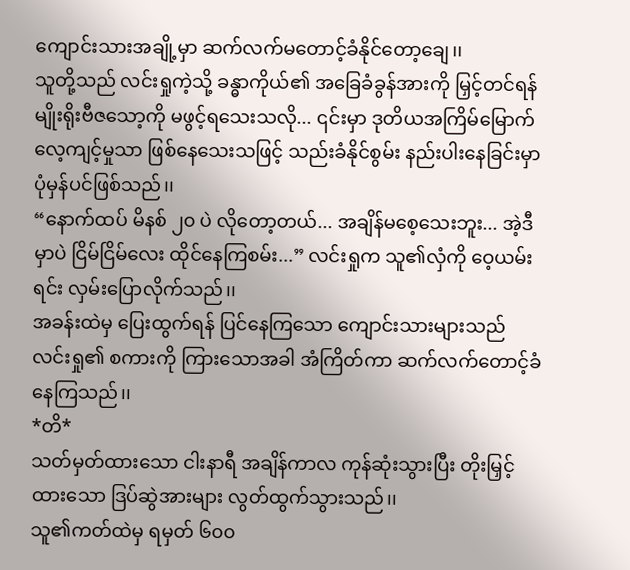ကျောင်းသားအချို့မှာ ဆက်လက်မတောင့်ခံနိုင်တော့ချေ၊၊
သူတို့သည် လင်းရှုကဲ့သို့ ခန္ဓာကိုယ်၏ အခြေခံခွန်အားကို မြှင့်တင်ရန် မျိုးရိုးဗီဇသော့ကို မဖွင့်ရသေးသလို... ၎င်းမှာ ဒုတိယအကြိမ်မြောက် လေ့ကျင့်မှုသာ ဖြစ်နေသေးသဖြင့် သည်းခံနိုင်စွမ်း နည်းပါးနေခြင်းမှာ ပုံမှန်ပင်ဖြစ်သည်၊၊
“နောက်ထပ် မိနစ် ၂၀ ပဲ လိုတော့တယ်... အချိန်မစေ့သေးဘူး... အဲ့ဒီမှာပဲ ငြိမ်ငြိမ်လေး ထိုင်နေကြစမ်း...” လင်းရှုက သူ၏လှံကို ဝေ့ယမ်းရင်း လှမ်းပြောလိုက်သည်၊၊
အခန်းထဲမှ ပြေးထွက်ရန် ပြင်နေကြသော ကျောင်းသားများသည် လင်းရှု၏ စကားကို ကြားသောအခါ အံကြိတ်ကာ ဆက်လက်တောင့်ခံနေကြသည်၊၊
*တိ*
သတ်မှတ်ထားသော ငါးနာရီ အချိန်ကာလ ကုန်ဆုံးသွားပြီး တိုးမြှင့်ထားသော ဒြပ်ဆွဲအားများ လွတ်ထွက်သွားသည်၊၊
သူ၏ကတ်ထဲမှ ရမှတ် ၆၀၀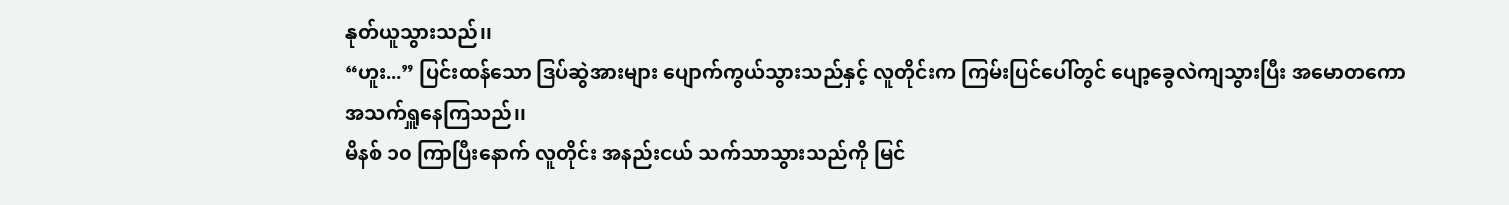နုတ်ယူသွားသည်၊၊
“ဟူး...” ပြင်းထန်သော ဒြပ်ဆွဲအားများ ပျောက်ကွယ်သွားသည်နှင့် လူတိုင်းက ကြမ်းပြင်ပေါ်တွင် ပျော့ခွေလဲကျသွားပြီး အမောတကော အသက်ရှူနေကြသည်၊၊
မိနစ် ၁၀ ကြာပြီးနောက် လူတိုင်း အနည်းငယ် သက်သာသွားသည်ကို မြင်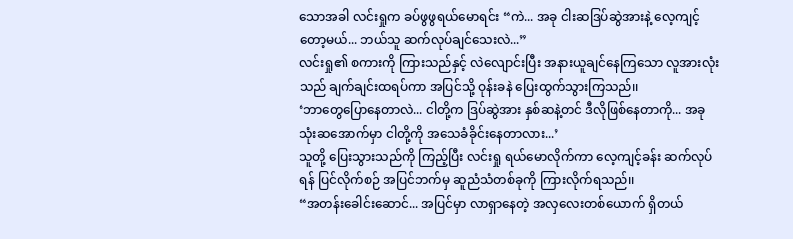သောအခါ လင်းရှုက ခပ်ဖွဖွရယ်မောရင်း “ကဲ... အခု ငါးဆဒြပ်ဆွဲအားနဲ့ လေ့ကျင့်တော့မယ်... ဘယ်သူ ဆက်လုပ်ချင်သေးလဲ...”
လင်းရှု၏ စကားကို ကြားသည်နှင့် လဲလျောင်းပြီး အနားယူချင်နေကြသော လူအားလုံးသည် ချက်ချင်းထရပ်ကာ အပြင်သို့ ဝုန်းခနဲ ပြေးထွက်သွားကြသည်၊၊
‘ဘာတွေပြောနေတာလဲ... ငါတို့က ဒြပ်ဆွဲအား နှစ်ဆနဲ့တင် ဒီလိုဖြစ်နေတာကို... အခု သုံးဆအောက်မှာ ငါတို့ကို အသေခံခိုင်းနေတာလား...’
သူတို့ ပြေးသွားသည်ကို ကြည့်ပြီး လင်းရှု ရယ်မောလိုက်ကာ လေ့ကျင့်ခန်း ဆက်လုပ်ရန် ပြင်လိုက်စဉ် အပြင်ဘက်မှ ဆူညံသံတစ်ခုကို ကြားလိုက်ရသည်၊၊
“အတန်းခေါင်းဆောင်... အပြင်မှာ လာရှာနေတဲ့ အလှလေးတစ်ယောက် ရှိတယ်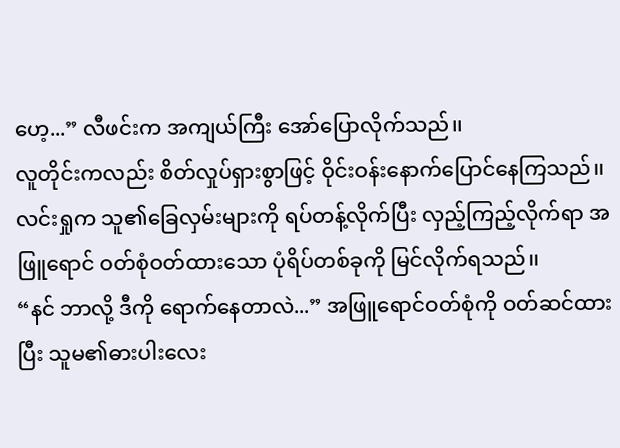ဟေ့...” လီဖင်းက အကျယ်ကြီး အော်ပြောလိုက်သည်၊၊
လူတိုင်းကလည်း စိတ်လှုပ်ရှားစွာဖြင့် ဝိုင်းဝန်းနောက်ပြောင်နေကြသည်၊၊
လင်းရှုက သူ၏ခြေလှမ်းများကို ရပ်တန့်လိုက်ပြီး လှည့်ကြည့်လိုက်ရာ အဖြူရောင် ဝတ်စုံဝတ်ထားသော ပုံရိပ်တစ်ခုကို မြင်လိုက်ရသည်၊၊
“နင် ဘာလို့ ဒီကို ရောက်နေတာလဲ...” အဖြူရောင်ဝတ်စုံကို ဝတ်ဆင်ထားပြီး သူမ၏ဓားပါးလေး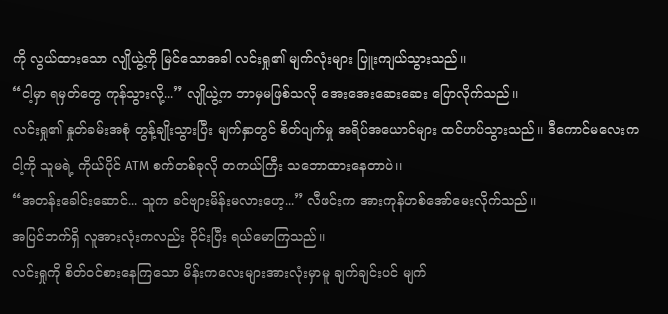ကို လွယ်ထားသော လျိုယွဲ့ကို မြင်သောအခါ လင်းရှု၏ မျက်လုံးများ ပြူးကျယ်သွားသည်၊၊
“ငါ့မှာ ရမှတ်တွေ ကုန်သွားလို့...” လျိုယွဲ့က ဘာမှမဖြစ်သလို အေးအေးဆေးဆေး ပြောလိုက်သည်၊၊
လင်းရှု၏ နှုတ်ခမ်းအစုံ တွန့်ချိုးသွားပြီး မျက်နှာတွင် စိတ်ပျက်မှု အရိပ်အယောင်များ ထင်ဟပ်သွားသည်၊၊ ဒီကောင်မလေးက ငါ့ကို သူမရဲ့ ကိုယ်ပိုင် ATM စက်တစ်ခုလို တကယ်ကြီး သဘောထားနေတာပဲ၊၊
“အတန်းခေါင်းဆောင်... သူက ခင်ဗျားမိန်းမလားဟေ့...” လီဖင်းက အားကုန်ဟစ်အော်မေးလိုက်သည်၊၊
အပြင်ဘက်ရှိ လူအားလုံးကလည်း ဝိုင်းပြီး ရယ်မောကြသည်၊၊
လင်းရှုကို စိတ်ဝင်စားနေကြသော မိန်းကလေးများအားလုံးမှာမူ ချက်ချင်းပင် မျက်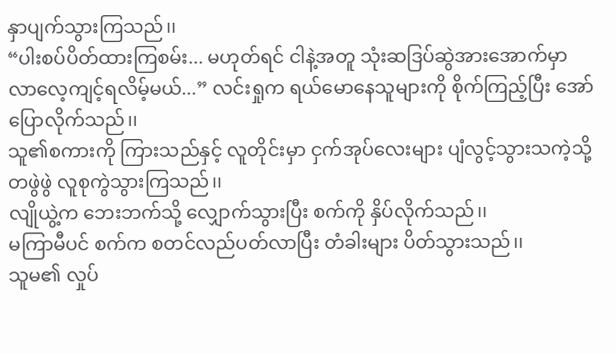နှာပျက်သွားကြသည်၊၊
“ပါးစပ်ပိတ်ထားကြစမ်း... မဟုတ်ရင် ငါနဲ့အတူ သုံးဆဒြပ်ဆွဲအားအောက်မှာ လာလေ့ကျင့်ရလိမ့်မယ်...” လင်းရှုက ရယ်မောနေသူများကို စိုက်ကြည့်ပြီး အော်ပြောလိုက်သည်၊၊
သူ၏စကားကို ကြားသည်နှင့် လူတိုင်းမှာ ငှက်အုပ်လေးများ ပျံလွင့်သွားသကဲ့သို့ တဖွဲဖွဲ လူစုကွဲသွားကြသည်၊၊
လျိုယွဲ့က ဘေးဘက်သို့ လျှောက်သွားပြီး စက်ကို နှိပ်လိုက်သည်၊၊
မကြာမီပင် စက်က စတင်လည်ပတ်လာပြီး တံခါးများ ပိတ်သွားသည်၊၊
သူမ၏ လှုပ်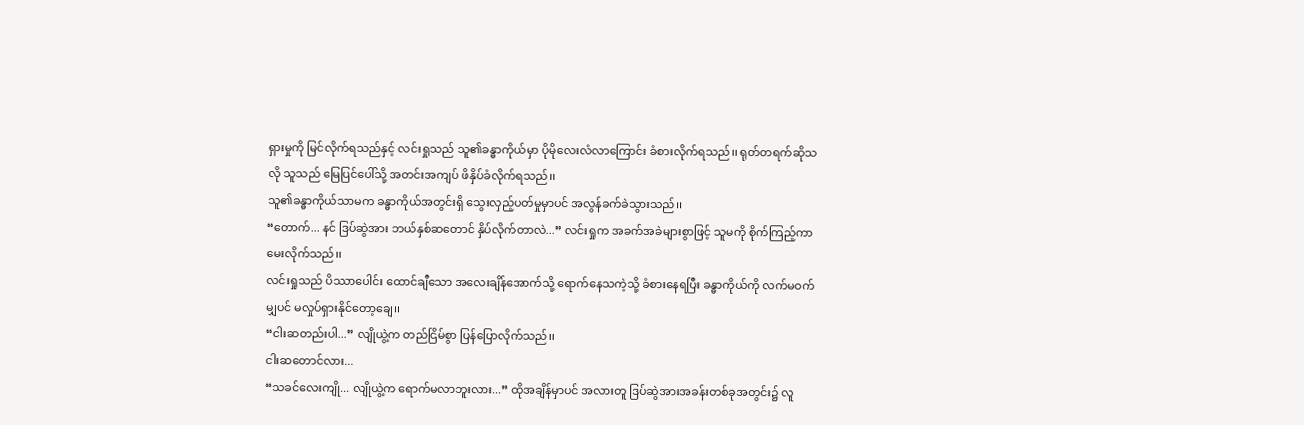ရှားမှုကို မြင်လိုက်ရသည်နှင့် လင်းရှုသည် သူ၏ခန္ဓာကိုယ်မှာ ပိုမိုလေးလံလာကြောင်း ခံစားလိုက်ရသည်၊၊ ရုတ်တရက်ဆိုသလို သူသည် မြေပြင်ပေါ်သို့ အတင်းအကျပ် ဖိနှိပ်ခံလိုက်ရသည်၊၊
သူ၏ခန္ဓာကိုယ်သာမက ခန္ဓာကိုယ်အတွင်းရှိ သွေးလှည့်ပတ်မှုမှာပင် အလွန်ခက်ခဲသွားသည်၊၊
“တောက်... နင် ဒြပ်ဆွဲအား ဘယ်နှစ်ဆတောင် နှိပ်လိုက်တာလဲ...” လင်းရှုက အခက်အခဲများစွာဖြင့် သူမကို စိုက်ကြည့်ကာ မေးလိုက်သည်၊၊
လင်းရှုသည် ပိဿာပေါင်း ထောင်ချီသော အလေးချိန်အောက်သို့ ရောက်နေသကဲ့သို့ ခံစားနေရပြီး ခန္ဓာကိုယ်ကို လက်မဝက်မျှပင် မလှုပ်ရှားနိုင်တော့ချေ၊၊
“ငါးဆတည်းပါ...” လျိုယွဲ့က တည်ငြိမ်စွာ ပြန်ပြောလိုက်သည်၊၊
ငါးဆတောင်လား...
“သခင်လေးကျို... လျိုယွဲ့က ရောက်မလာဘူးလား...” ထိုအချိန်မှာပင် အလားတူ ဒြပ်ဆွဲအားအခန်းတစ်ခုအတွင်း၌ လူ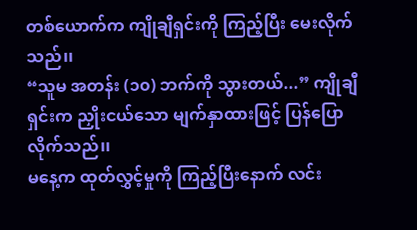တစ်ယောက်က ကျိုချီရှင်းကို ကြည့်ပြီး မေးလိုက်သည်၊၊
“သူမ အတန်း (၁၀) ဘက်ကို သွားတယ်...” ကျိုချီရှင်းက ညှိုးငယ်သော မျက်နှာထားဖြင့် ပြန်ပြောလိုက်သည်၊၊
မနေ့က ထုတ်လွှင့်မှုကို ကြည့်ပြီးနောက် လင်း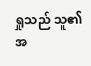ရှုသည် သူ၏အ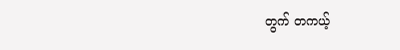တွက် တကယ့်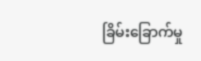ခြိမ်းခြောက်မှု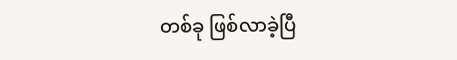တစ်ခု ဖြစ်လာခဲ့ပြီ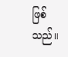ဖြစ်သည်၊၊